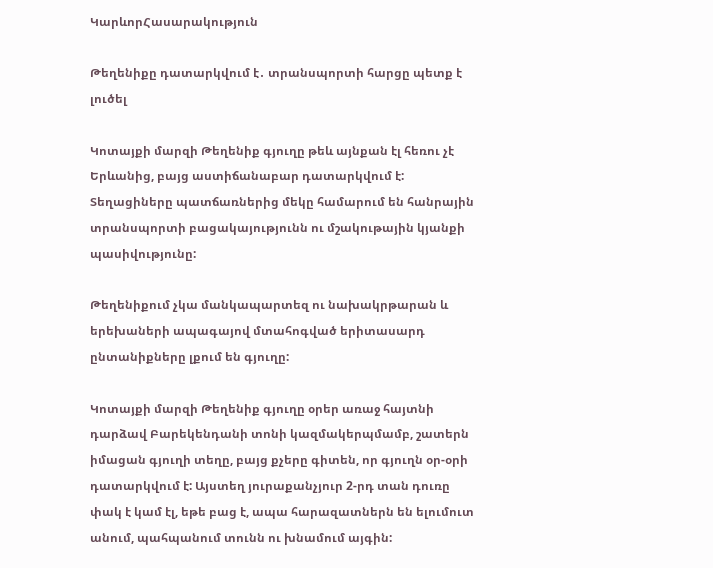ԿարևորՀասարակություն

Թեղենիքը դատարկվում է․ տրանսպորտի հարցը պետք է լուծել

Կոտայքի մարզի Թեղենիք գյուղը թեև այնքան էլ հեռու չէ Երևանից, բայց աստիճանաբար դատարկվում է:  Տեղացիները պատճառներից մեկը համարում են հանրային տրանսպորտի բացակայությունն ու մշակութային կյանքի պասիվությունը:

Թեղենիքում չկա մանկապարտեզ ու նախակրթարան և երեխաների ապագայով մտահոգված երիտասարդ ընտանիքները լքում են գյուղը:

Կոտայքի մարզի Թեղենիք գյուղը օրեր առաջ հայտնի դարձավ Բարեկենդանի տոնի կազմակերպմամբ, շատերն իմացան գյուղի տեղը, բայց քչերը գիտեն, որ գյուղն օր-օրի դատարկվում է: Այստեղ յուրաքանչյուր 2-րդ տան դուռը փակ է կամ էլ, եթե բաց է, ապա հարազատներն են ելումուտ անում, պահպանում տունն ու խնամում այգին: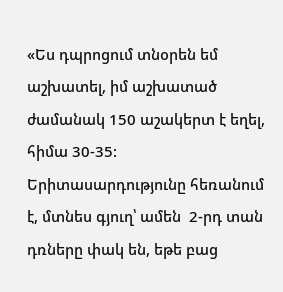«Ես դպրոցում տնօրեն եմ աշխատել, իմ աշխատած ժամանակ 150 աշակերտ է եղել, հիմա 30-35: Երիտասարդությունը հեռանում է, մտնես գյուղ՝ ամեն  2-րդ տան դռները փակ են, եթե բաց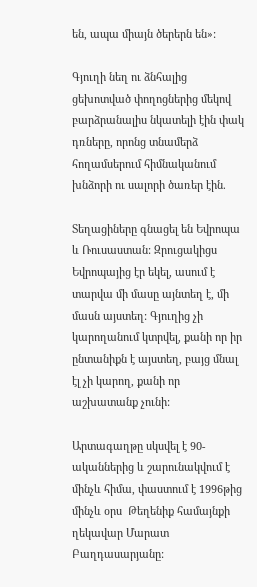են, ապա միայն ծերերն են»:

Գյուղի նեղ ու ձնհալից ցեխոտված փողոցներից մեկով  բարձրանալիս նկատելի էին փակ դռները, որոնց տնամերձ հողամսերում հիմնականում խնձորի ու սալորի ծառեր էին.

Տեղացիները գնացել են Եվրոպա և Ռուսաստան: Զրուցակիցս  Եվրոպայից էր եկել, ասում է տարվա մի մասը այնտեղ է, մի մասն այստեղ: Գյուղից չի կարողանում կտրվել, քանի որ իր ընտանիքն է այստեղ, բայց մնալ էլ չի կարող, քանի որ աշխատանք չունի:

Արտագաղթը սկսվել է 90-ականներից և շարունակվում է մինչև հիմա, փաստում է 1996թից մինչև օրս  Թեղենիք համայնքի ղեկավար Մարատ Բաղդասարյանը: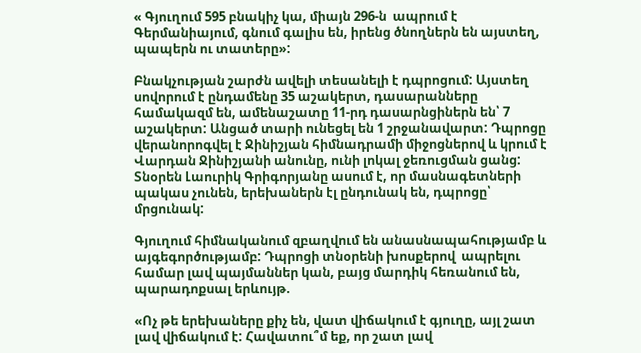« Գյուղում 595 բնակիչ կա, միայն 296-ն  ապրում է Գերմանիայում, գնում գալիս են, իրենց ծնողներն են այստեղ, պապերն ու տատերը»:

Բնակչության շարժն ավելի տեսանելի է դպրոցում: Այստեղ սովորում է ընդամենը 35 աշակերտ, դասարանները համակազմ են, ամենաշատը 11-րդ դասարնցիներն են՝ 7 աշակերտ: Անցած տարի ունեցել են 1 շրջանավարտ: Դպրոցը վերանորոգվել է Ջինիշյան հիմնադրամի միջոցներով և կրում է Վարդան Ջինիշյանի անունը, ունի լոկալ ջեռուցման ցանց: Տնօրեն Լաուրիկ Գրիգորյանը ասում է, որ մասնագետների պակաս չունեն, երեխաներն էլ ընդունակ են, դպրոցը՝ մրցունակ:

Գյուղում հիմնականում զբաղվում են անասնապահությամբ և այգեգործությամբ: Դպրոցի տնօրենի խոսքերով  ապրելու համար լավ պայմաններ կան, բայց մարդիկ հեռանում են, պարադոքսալ երևույթ.

«Ոչ թե երեխաները քիչ են, վատ վիճակում է գյուղը, այլ շատ լավ վիճակում է: Հավատու՞մ եք, որ շատ լավ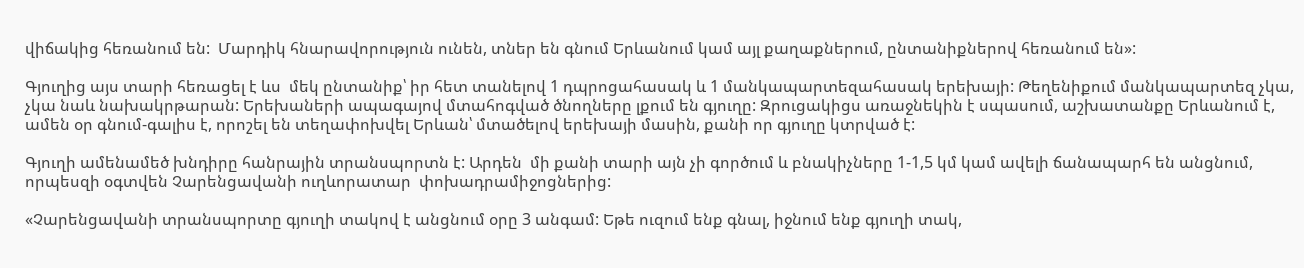վիճակից հեռանում են:  Մարդիկ հնարավորություն ունեն, տներ են գնում Երևանում կամ այլ քաղաքներում, ընտանիքներով հեռանում են»:

Գյուղից այս տարի հեռացել է ևս  մեկ ընտանիք՝ իր հետ տանելով 1 դպրոցահասակ և 1 մանկապարտեզահասակ երեխայի: Թեղենիքում մանկապարտեզ չկա, չկա նաև նախակրթարան: Երեխաների ապագայով մտահոգված ծնողները լքում են գյուղը: Զրուցակիցս առաջնեկին է սպասում, աշխատանքը Երևանում է, ամեն օր գնում-գալիս է, որոշել են տեղափոխվել Երևան՝ մտածելով երեխայի մասին, քանի որ գյուղը կտրված է:

Գյուղի ամենամեծ խնդիրը հանրային տրանսպորտն է: Արդեն  մի քանի տարի այն չի գործում և բնակիչները 1-1,5 կմ կամ ավելի ճանապարհ են անցնում, որպեսզի օգտվեն Չարենցավանի ուղևորատար  փոխադրամիջոցներից:

«Չարենցավանի տրանսպորտը գյուղի տակով է անցնում օրը 3 անգամ: Եթե ուզում ենք գնալ, իջնում ենք գյուղի տակ,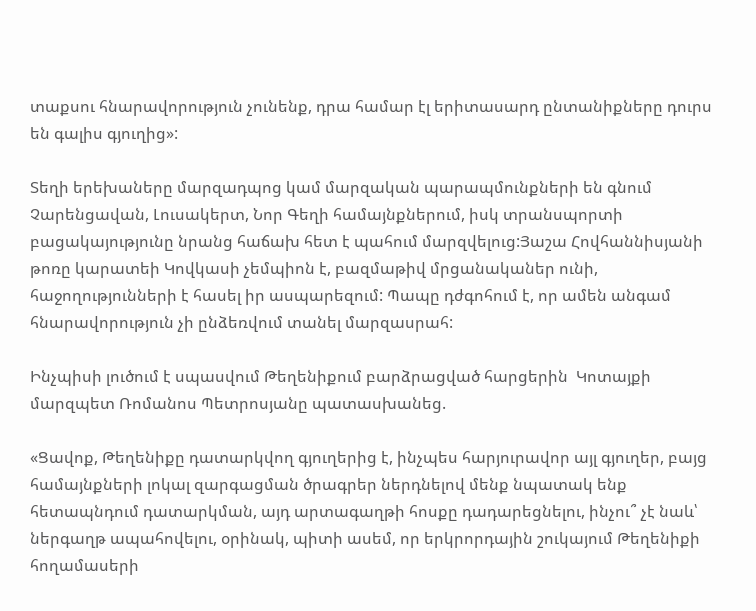տաքսու հնարավորություն չունենք, դրա համար էլ երիտասարդ ընտանիքները դուրս են գալիս գյուղից»:

Տեղի երեխաները մարզադպոց կամ մարզական պարապմունքների են գնում Չարենցավան, Լուսակերտ, Նոր Գեղի համայնքներում, իսկ տրանսպորտի բացակայությունը նրանց հաճախ հետ է պահում մարզվելուց:Յաշա Հովհաննիսյանի թոռը կարատեի Կովկասի չեմպիոն է, բազմաթիվ մրցանականեր ունի, հաջողությունների է հասել իր ասպարեզում: Պապը դժգոհում է, որ ամեն անգամ հնարավորություն չի ընձեռվում տանել մարզասրահ:

Ինչպիսի լուծում է սպասվում Թեղենիքում բարձրացված հարցերին  Կոտայքի մարզպետ Ռոմանոս Պետրոսյանը պատասխանեց.

«Ցավոք, Թեղենիքը դատարկվող գյուղերից է, ինչպես հարյուրավոր այլ գյուղեր, բայց համայնքների լոկալ զարգացման ծրագրեր ներդնելով մենք նպատակ ենք հետապնդում դատարկման, այդ արտագաղթի հոսքը դադարեցնելու, ինչու՞ չէ նաև՝ ներգաղթ ապահովելու, օրինակ, պիտի ասեմ, որ երկրորդային շուկայում Թեղենիքի հողամասերի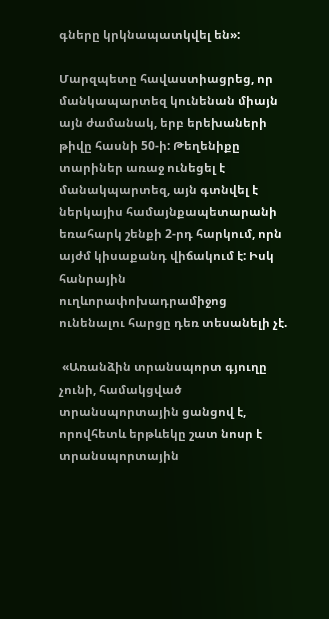գները կրկնապատկվել են»:

Մարզպետը հավաստիացրեց, որ մանկապարտեզ կունենան միայն այն ժամանակ, երբ երեխաների թիվը հասնի 50-ի: Թեղենիքը տարիներ առաջ ունեցել է մանակպարտեզ, այն գտնվել է ներկայիս համայնքապետարանի եռահարկ շենքի 2-րդ հարկում, որն այժմ կիսաքանդ վիճակում է: Իսկ հանրային ուղևորափոխադրամիջոց ունենալու հարցը դեռ տեսանելի չէ.

 «Առանձին տրանսպորտ գյուղը չունի, համակցված տրանսպորտային ցանցով է, որովհետև երթևեկը շատ նոսր է  տրանսպորտային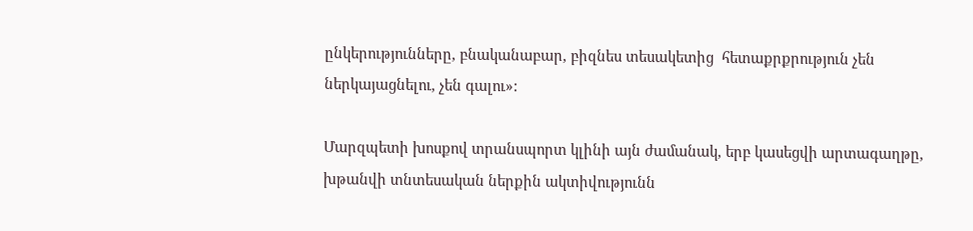ընկերությունները, բնականաբար, բիզնես տեսակետից  հետաքրքրություն չեն ներկայացնելու, չեն գալու»:

Մարզպետի խոսքով տրանսպորտ կլինի այն ժամանակ, երբ կասեցվի արտագաղթը, խթանվի տնտեսական ներքին ակտիվությունն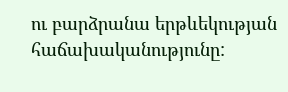ու բարձրանա երթևեկության հաճախականությունը: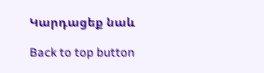Կարդացեք նաև

Back to top button